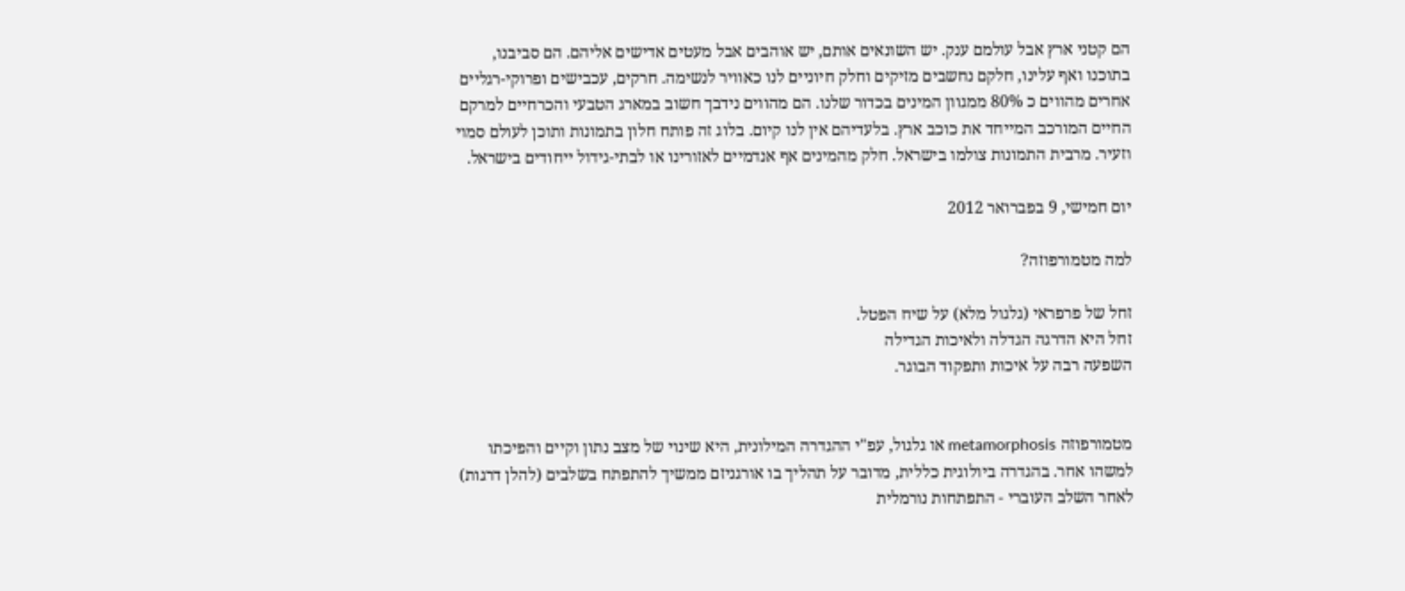הם קטני ארץ אבל עולמם ענק. יש השונאים אותם, יש אוהבים אבל מעטים אדישים אליהם. הם סביבנו, בתוכנו ואף עלינו, חלקם נחשבים מזיקים וחלק חיוניים לנו כאוויר לנשימה. חרקים, עכבישים ופרוקי-רגליים אחרים מהווים כ 80% ממגוון המינים בכדור שלנו. הם מהווים נידבך חשוב במארג הטבעי והכרחיים למרקם החיים המורכב המייחד את כוכב ארץ. בלעדיהם אין לנו קיום. בלוג זה פותח חלון בתמונות ותוכן לעולם סמוי וזעיר. מרבית התמונות צולמו בישראל. חלק מהמינים אף אנדמיים לאזורינו או לבתי-גידול ייחודים בישראל.

יום חמישי, 9 בפברואר 2012

למה מטמורפוזה?

זחל של פרפראי (גלגול מלא) על שיח הפטל.
זחל היא הדרגה הגדלה ולאיכות הגדילה
השפעה רבה על איכות ותפקוד הבוגר.


מטמורפוזה metamorphosis או גלגול, עפ"י ההגדרה המילונית, היא שינוי של מצב נתון וקיים והפיכתו למשהו אחר. בהגדרה ביולוגית כללית, מדובר על תהליך בו אורגניזם ממשיך להתפתח בשלבים (להלן דרגות) לאחר השלב העוברי - התפתחות נורמלית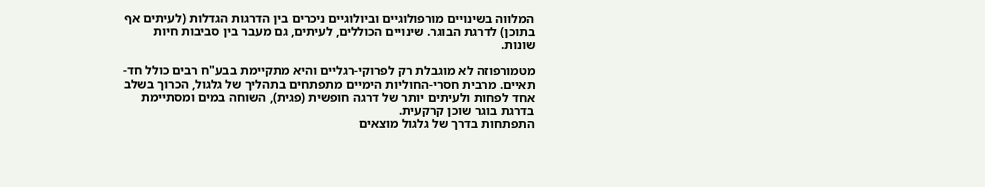המלווה בשינויים מורפולוגיים וביולוגיים ניכרים בין הדרגות הגדלות (לעיתים אף בתוכן) לדרגת הבוגר. שינויים הכוללים, לעיתים, גם מעבר בין סביבות חיות שונות.

מטמורפוזה לא מוגבלת רק לפרוקי-רגליים והיא מתקיימת בבע"ח רבים כולל חד-תאיים. מרבית חסרי-החוליות הימיים מתפתחים בתהליך של גלגול, הכרוך בשלב אחד לפחות ולעיתים יותר של דרגה חופשית (פגית), השוחה במים ומסתיימת בדרגת בוגר שוכן קרקעית.
התפתחות בדרך של גלגול מוצאים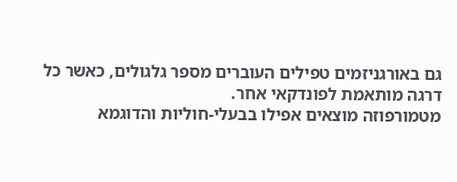גם באורגניזמים טפילים העוברים מספר גלגולים, כאשר כל דרגה מותאמת לפונדקאי אחר.
מטמורפוזה מוצאים אפילו בבעלי-חוליות והדוגמא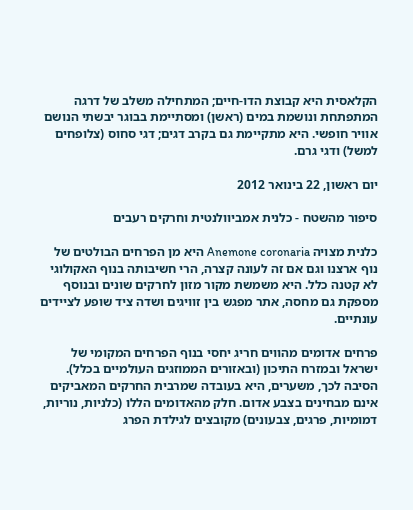הקלאסית היא קבוצת הדו-חיים; המתחילה משלב של דרגה המתפתחת ונושמת במים (ראשן) ומסתיימת בבוגר יבשתי הנושם אוויר חופשי. היא מתקיימת גם בקרב דגים; דגי סחוס (צלופחים למשל) ודגי גרם.

יום ראשון, 22 בינואר 2012

סיפור מהשטח - כלנית אמביוולנטית וחרקים רעבים

כלנית מצויה Anemone coronaria היא מן הפרחים הבולטים של נוף ארצנו וגם אם זה לעונה קצרה, הרי חשיבותה בנוף האקולוגי לא קטנה כלל. היא משמשת מקור מזון לחרקים שונים ובנוסף מספקת גם מחסה, אתר מפגש בין זוויגים ושדה ציד שופע לציידים עונתיים.

פרחים אדומים מהווים חריג יחסי בנוף הפרחים המקומי של ישראל ובמזרח התיכון (ובאזורים הממוזגים העולמיים בכלל). הסיבה לכך, משערים, היא בעובדה שמרבית החרקים המאביקים אינם מבחינים בצבע אדום. חלק מהאדומים הללו (כלניות, נוריות, דמומיות, פרגים, צבעונים) מקובצים לגילדת הפרג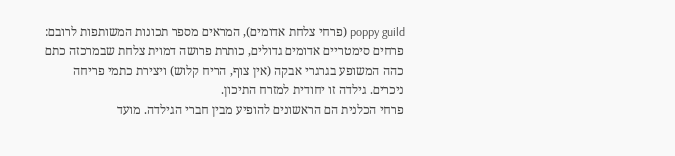poppy guild (פרחי צלחת אדומים), המראים מספר תכונות המשותפות לרובם: פרחים סימטריים אדומים גדולים, כותרת פרושה דמוית צלחת שבמרכזה כתם כהה המשופע בגרגרי אבקה (אין צוף, הריח קלוש) ויצירת כתמי פריחה ניכרים. גילדה זו יחודית למזרח התיכון.
פרחי הכלנית הם הראשונים להופיע מבין חברי הגילדה. מועד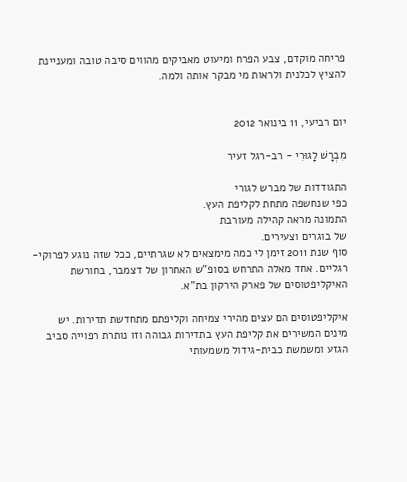פריחה מוקדם, צבע הפרח ומיעוט מאביקים מהווים סיבה טובה ומעניינת להציץ לכלנית ולראות מי מבקר אותה ולמה.


יום רביעי, 11 בינואר 2012

מִבְרָשׁ לָגוּרִי - רב-רגל זעיר

התגודדות של מברש לגורי
כפי שנחשפה מתחת לקליפת העץ.
התמונה מראה קהילה מעורבת
של בוגרים וצעירים.
סוף שנת 2011 זימן לי כמה מימצאים לא שגרתיים, ככל שזה נוגע לפרוקי-רגליים. אחד מאלה התרחש בסופ"ש האחרון של דצמבר, בחורשת האיקליפטוסים של פארק הירקון בת"א.

איקליפטוסים הם עצים מהירי צמיחה וקליפתם מתחדשת תדירות. יש מינים המשירים את קליפת העץ בתדירות גבוהה וזו נותרת רפוייה סביב הגזע ומשמשת כבית-גידול משמעותי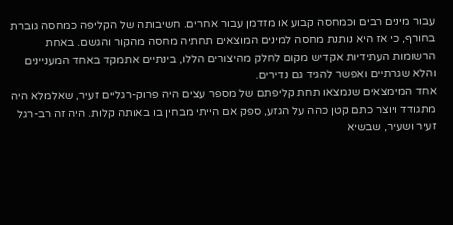עבור מינים רבים וכמחסה קבוע או מזדמן עבור אחרים. חשיבותה של הקליפה כמחסה גוברת בחורף, כי אז היא נותנת מחסה למינים המוצאים תחתיה מחסה מהקור והגשם. באחת הרשומות העתידיות אקדיש מקום לחלק מהיצורים הללו, בינתיים אתמקד באחד המעניינים והלא שגרתיים ואפשר להגיד גם נדירים.
אחד המימצאים שנמצאו תחת קליפתם של מספר עצים היה פרוק-רגליים זעיר, שאלמלא היה מתגודד ויוצר כתם קטן כהה על הגזע, ספק אם הייתי מבחין בו באותה קלות. היה זה רב-רגל זעיר ושעיר, שבשיא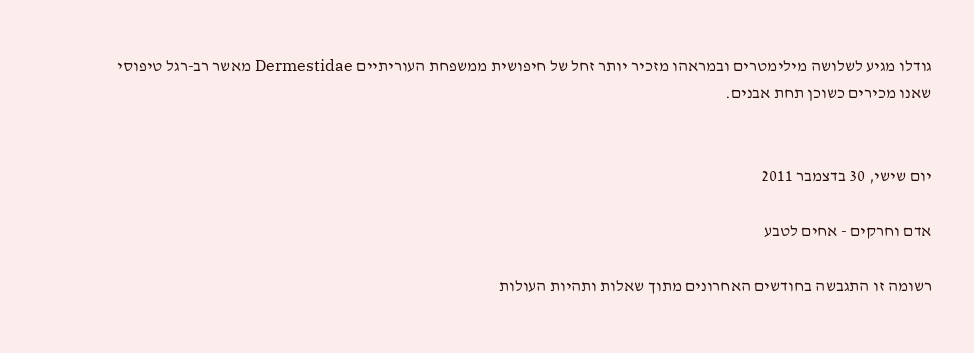גודלו מגיע לשלושה מילימטרים ובמראהו מזכיר יותר זחל של חיפושית ממשפחת העוריתיים Dermestidae מאשר רב-רגל טיפוסי שאנו מכירים כשוכן תחת אבנים.


יום שישי, 30 בדצמבר 2011

אדם וחרקים - אחים לטבע

רשומה זו התגבשה בחודשים האחרונים מתוך שאלות ותהיות העולות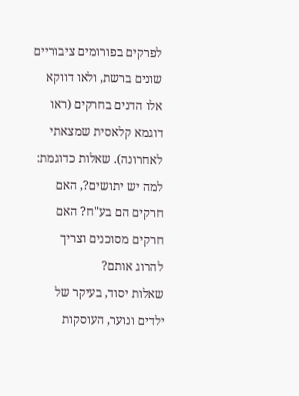לפרקים בפורומים ציבוריים שונים ברשת, ולאו דווקא אלו הדנים בחרקים (ראו דוגמא קלאסית שמצאתי לאחרונה). שאלות כדוגמת: למה יש יתושים?, האם חרקים הם בע"ח? האם חרקים מסוכנים וצריך להרוג אותם?
שאלות יסוד, בעיקר של ילדים ונוער, העוסקות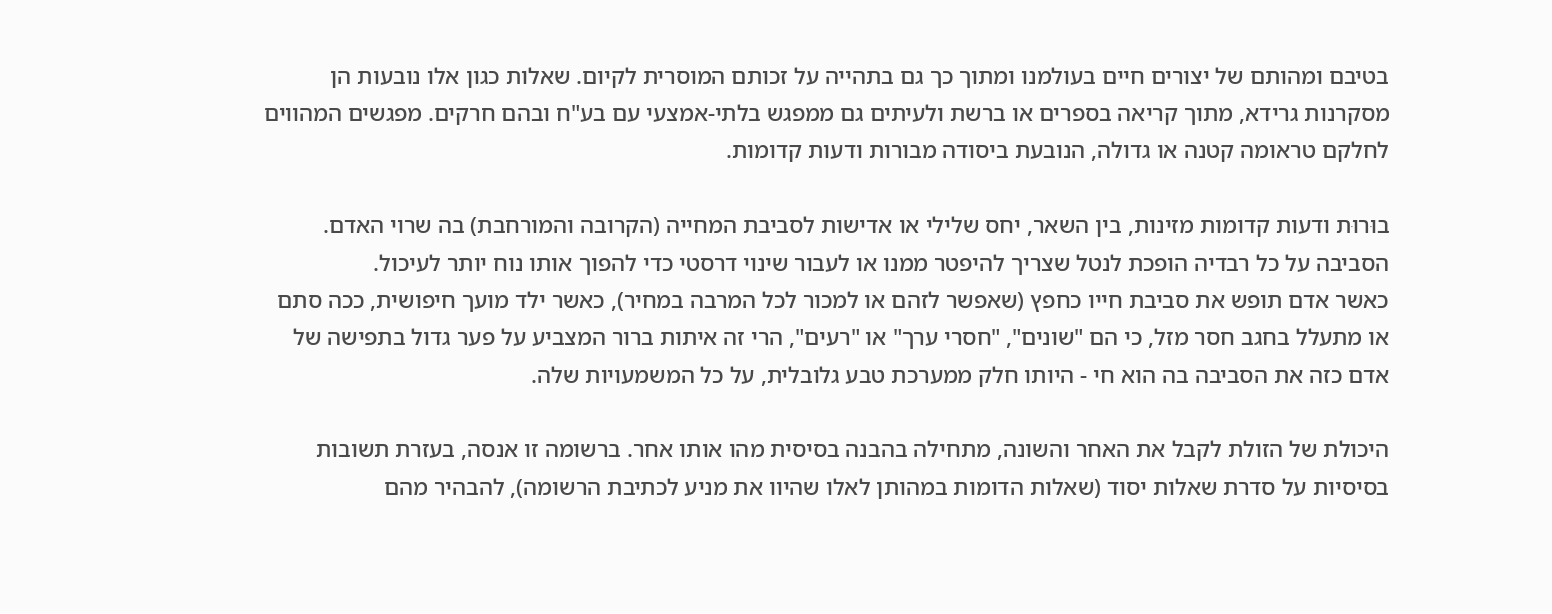בטיבם ומהותם של יצורים חיים בעולמנו ומתוך כך גם בתהייה על זכותם המוסרית לקיום. שאלות כגון אלו נובעות הן מסקרנות גרידא, מתוך קריאה בספרים או ברשת ולעיתים גם ממפגש בלתי-אמצעי עם בע"ח ובהם חרקים. מפגשים המהווים לחלקם טראומה קטנה או גדולה, הנובעת ביסודה מבורות ודעות קדומות.

בוּרוּת ודעות קדומות מזינות, בין השאר, יחס שלילי או אדישות לסביבת המחייה (הקרובה והמורחבת) בה שרוי האדם. הסביבה על כל רבדיה הופכת לנטל שצריך להיפטר ממנו או לעבור שינוי דרסטי כדי להפוך אותו נוח יותר לעיכול.
כאשר אדם תופש את סביבת חייו כחפץ (שאפשר לזהם או למכור לכל המרבה במחיר), כאשר ילד מועך חיפושית, ככה סתם או מתעלל בחגב חסר מזל, כי הם "שונים", "חסרי ערך" או "רעים", הרי זה איתות ברור המצביע על פער גדול בתפישה של אדם כזה את הסביבה בה הוא חי - היותו חלק ממערכת טבע גלובלית, על כל המשמעויות שלה.

היכולת של הזולת לקבל את האחר והשונה, מתחילה בהבנה בסיסית מהו אותו אחר. ברשומה זו אנסה, בעזרת תשובות בסיסיות על סדרת שאלות יסוד (שאלות הדומות במהותן לאלו שהיוו את מניע לכתיבת הרשומה), להבהיר מהם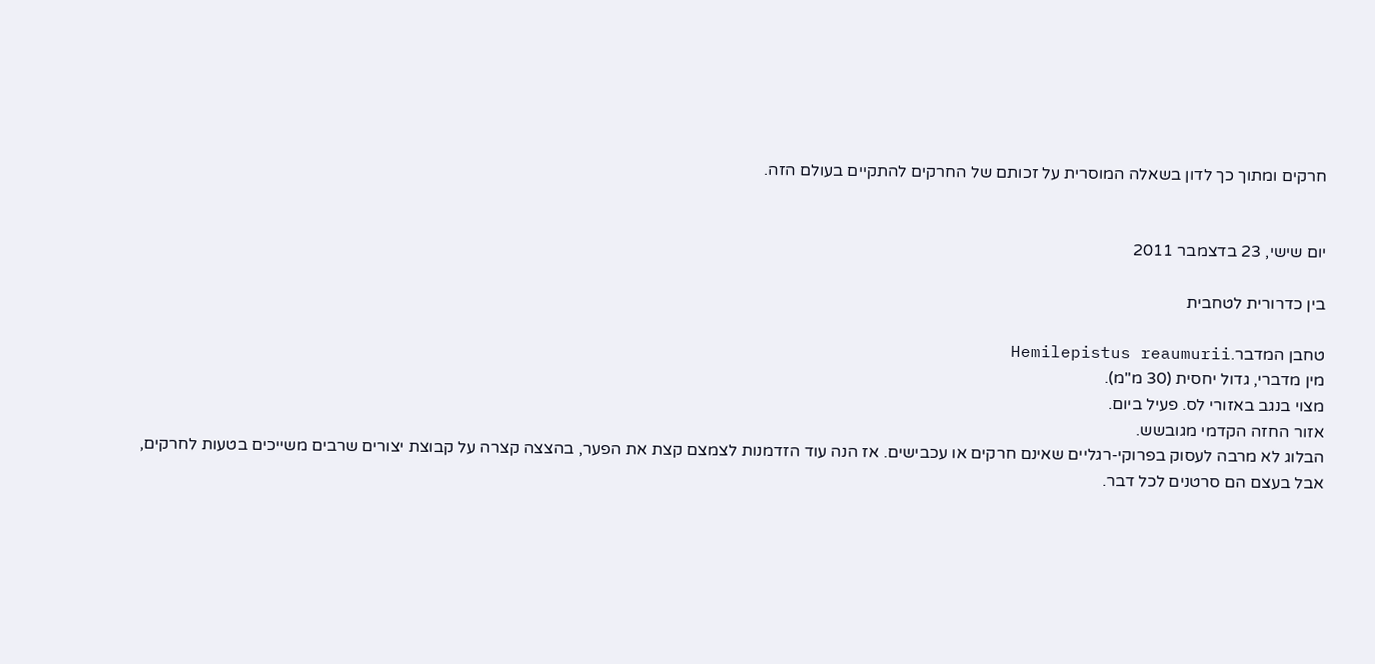חרקים ומתוך כך לדון בשאלה המוסרית על זכותם של החרקים להתקיים בעולם הזה.


יום שישי, 23 בדצמבר 2011

בין כדרורית לטחבית

טחבן המדבר.Hemilepistus reaumurii
מין מדברי, גדול יחסית (30 מ"מ).
מצוי בנגב באזורי לס. פעיל ביום.
אזור החזה הקדמי מגובשש.
הבלוג לא מרבה לעסוק בפרוקי-רגליים שאינם חרקים או עכבישים. אז הנה עוד הזדמנות לצמצם קצת את הפער, בהצצה קצרה על קבוצת יצורים שרבים משייכים בטעות לחרקים, אבל בעצם הם סרטנים לכל דבר.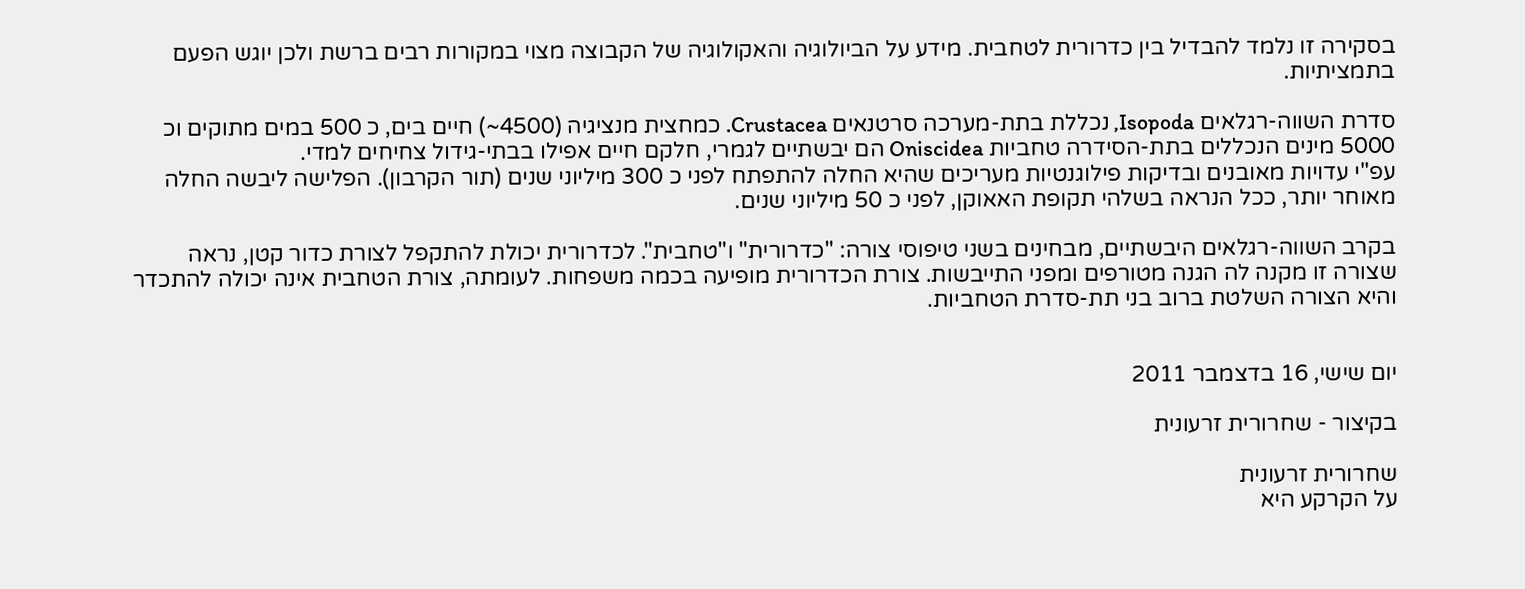בסקירה זו נלמד להבדיל בין כדרורית לטחבית. מידע על הביולוגיה והאקולוגיה של הקבוצה מצוי במקורות רבים ברשת ולכן יוגש הפעם בתמציתיות.

סדרת השווה-רגלאים Isopoda, נכללת בתת-מערכה סרטנאים Crustacea. כמחצית מנציגיה (4500~) חיים בים, כ 500 במים מתוקים וכ 5000 מינים הנכללים בתת-הסידרה טחביות Oniscidea הם יבשתיים לגמרי, חלקם חיים אפילו בבתי-גידול צחיחים למדי.
עפ"י עדויות מאובנים ובדיקות פילוגנטיות מעריכים שהיא החלה להתפתח לפני כ 300 מיליוני שנים (תור הקרבון). הפלישה ליבשה החלה מאוחר יותר, ככל הנראה בשלהי תקופת האאוקן, לפני כ 50 מיליוני שנים.

בקרב השווה-רגלאים היבשתיים, מבחינים בשני טיפוסי צורה: "כדרורית" ו"טחבית". לכדרורית יכולת להתקפל לצורת כדור קטן, נראה שצורה זו מקנה לה הגנה מטורפים ומפני התייבשות. צורת הכדרורית מופיעה בכמה משפחות. לעומתה, צורת הטחבית אינה יכולה להתכדר והיא הצורה השלטת ברוב בני תת-סדרת הטחביות.


יום שישי, 16 בדצמבר 2011

בקיצור - שחרורית זרעונית

שחרורית זרעונית
על הקרקע היא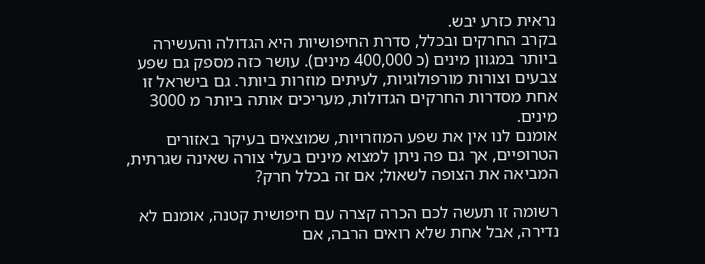נראית כזרע יבש.
בקרב החרקים ובכלל, סדרת החיפושיות היא הגדולה והעשירה ביותר במגוון מינים (כ 400,000 מינים). עושר כזה מספק גם שפע צבעים וצורות מורפולוגיות, לעיתים מוזרות ביותר. גם בישראל זו אחת מסדרות החרקים הגדולות, מעריכים אותה ביותר מ 3000 מינים.
אומנם לנו אין את שפע המוזרויות, שמוצאים בעיקר באזורים הטרופיים, אך גם פה ניתן למצוא מינים בעלי צורה שאינה שגרתית, המביאה את הצופה לשאול; אם זה בכלל חרק?

רשומה זו תעשה לכם הכרה קצרה עם חיפושית קטנה, אומנם לא נדירה, אבל אחת שלא רואים הרבה, אם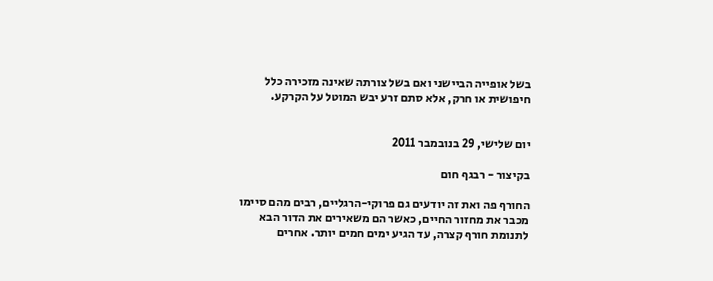בשל אופייה הביישני ואם בשל צורתה שאינה מזכירה כלל חיפושית או חרק, אלא סתם זרע יבש המוטל על הקרקע.


יום שלישי, 29 בנובמבר 2011

בקיצור - רבגף חום

החורף פה ואת זה יודעים גם פרוקי-הרגליים, רבים מהם סיימו מכבר את מחזור החיים, כאשר הם משאירים את הדור הבא לתנומת חורף קצרה, עד הגיע ימים חמים יותר. אחרים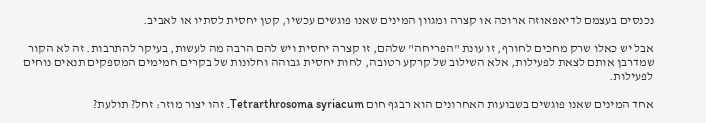נכנסים בעצמם לדיאפאוזה ארוכה או קצרה ומגוון המינים שאנו פוגשים עכשיו, קטן יחסית לסתיו או לאביב.

אבל יש כאלו שרק מחכים לחורף, זו עונת "הפריחה" שלהם, זו קצרה יחסית ויש להם הרבה מה לעשות, בעיקר להתרבות. זה לא הקור שמדרבן אותם לצאת לפעילות, אלא השילוב של קרקע רטובה, לחות יחסית גבוהה וחלונות של בקרים חמימים המספקים תנאים נוחים לפעילות.

אחד המינים שאנו פוגשים בשבועות האחרונים הוא רבגף חום Tetrarthrosoma syriacum. זהו יצור מוזר: זחל? תולעת?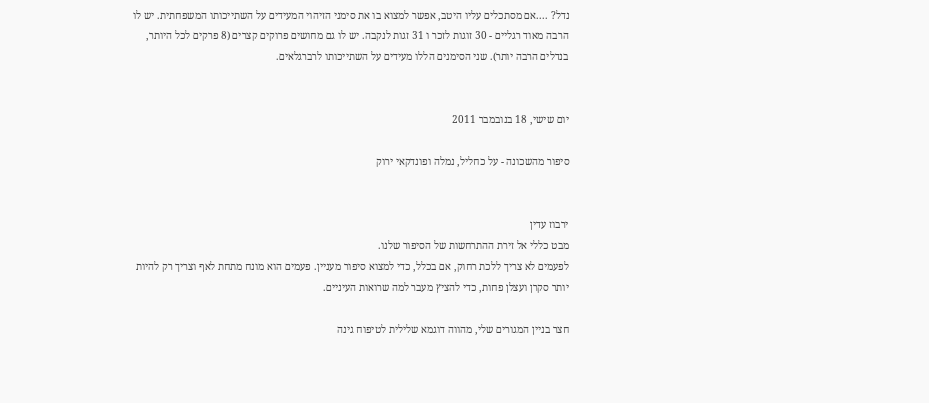נדל? ....אם מסתכלים עליו היטב, אפשר למצוא בו את סימני הזיהוי המעידים על השתייכותו המשפחתית. יש לו הרבה מאוד רגליים - 30 זוגות לזכר ו 31 זגות לנקבה. יש לו גם מחושים פרוקים קצרים (8 פרקים לכל היותר, בנדלים הרבה יותר). שני הסימנים הללו מעידים על השתייכותו לרברגלאים.


יום שישי, 18 בנובמבר 2011

סיפור מהשכונה - על כחליל, נמלה ופונדקאי ירוק


ירבוז עדין
מבט כללי אל זירת ההתרחשות של הסיפור שלנו.
לפעמים לא צריך ללכת רחוק, אם בכלל, כדי למצוא סיפור מעניין. פעמים הוא מונח מתחת לאף וצריך רק להיות יותר סקרן ועצלן פחות, כדי להציץ מעבר למה שרואות העיניים.

חצר בניין המגורים שלי, מהווה דוגמא שלילית לטיפוח גינה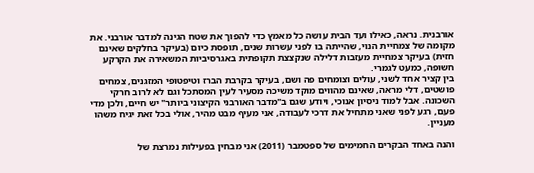אורבנית. נראה, כאילו ועד הבית עושה כל מאמץ כדי להפוך את שטח הגינה למדבר אורבני. את מקומה של צמחיית הנוי, שהייתה בו לפני עשרות שנים, תופסת כיום (בעיקר בחלקים שאינם חזית) בעיקר צמחיית מעזבות דלילה שנקצצת תקופתית באגרסיביות המשאירה את הקרקע חשופה, כמעט לגמרי.
בין קציר אחד לשני, עולים וצומחים פה ושם, בעיקר בקרבת הברז וטיפטופי המזגנים, צמחים פושטים, דלי מראה, שאינם מהווים מוקד משיכה מסעיר לעין המסתכל וגם לא לרוב חרקי השכונה. אבל למוד ניסיון אנוכי, ויודע שגם ב"מדבר האורבני הקיצוני ביותר" יש חיים, ולכן מדי פעם, רגע לפני שאני מתחיל את דרכי לעבודה, אני מעיף מבט מהיר, אולי בכל זאת יגיח משהו מעניין.

והנה באחד הבקרים החמימים של ספטמבר (2011) אני מבחין בפעילות נמרצת של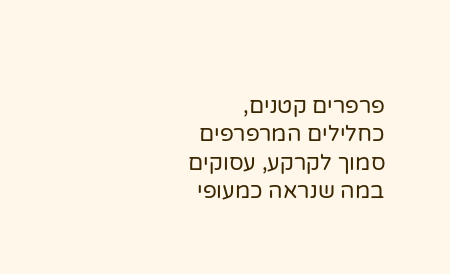פרפרים קטנים, כחלילים המרפרפים סמוך לקרקע, עסוקים במה שנראה כמעופי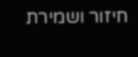חיזור ושמירת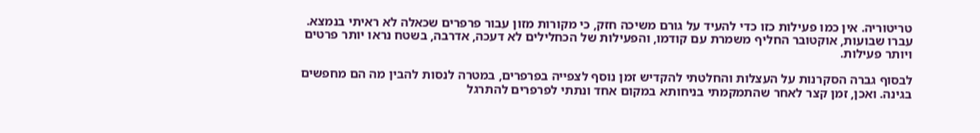טריטוריה. אין כמו פעילות כזו כדי להעיד על גורם משיכה חזק, כי מקורות מזון עבור פרפרים שכאלה לא ראיתי בנמצא.
עברו שבועות, אוקטובר החליף משמרת עם קודמו, והפעילות של הכחלילים לא דעכה, אדרבה, בשטח נראו יותר פרטים ויותר פעילות.

לבסוף גברה הסקרנות על העצלות והחלטתי להקדיש זמן נוסף לצפייה בפרפרים, במטרה לנסות להבין מה הם מחפשים בגינה. ואכן, זמן קצר לאחר שהתמקמתי בניחותא במקום אחד ונתתי לפרפרים להתרגל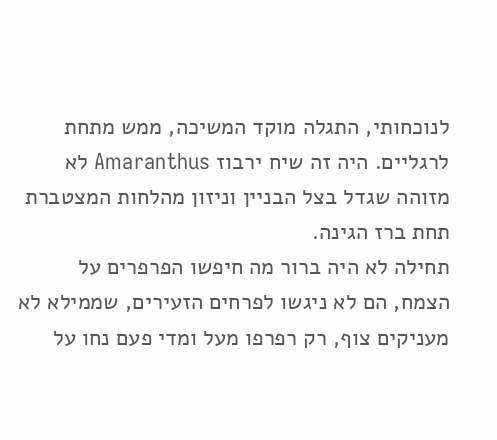לנוכחותי, התגלה מוקד המשיכה, ממש מתחת לרגליים. היה זה שיח ירבוז Amaranthus לא מזוהה שגדל בצל הבניין וניזון מהלחות המצטברת תחת ברז הגינה.
תחילה לא היה ברור מה חיפשו הפרפרים על הצמח, הם לא ניגשו לפרחים הזעירים, שממילא לא מעניקים צוף, רק רפרפו מעל ומדי פעם נחו על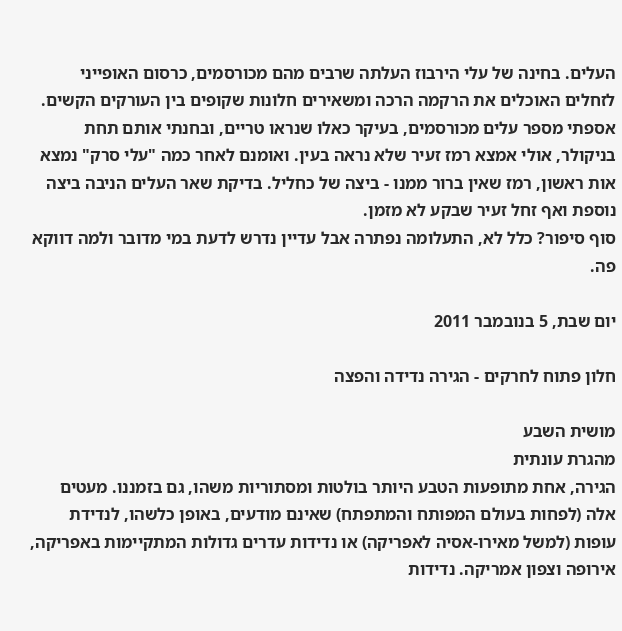העלים. בחינה של עלי הירבוז העלתה שרבים מהם מכורסמים, כרסום האופייני לזחלים האוכלים את הרקמה הרכה ומשאירים חלונות שקופים בין העורקים הקשים.
אספתי מספר עלים מכורסמים, בעיקר כאלו שנראו טריים, ובחנתי אותם תחת בניקולר, אולי אמצא רמז זעיר שלא נראה בעין. ואומנם לאחר כמה "עלי סרק" נמצא אות ראשון, רמז שאין ברור ממנו - ביצה של כחליל. בדיקת שאר העלים הניבה ביצה נוספת ואף זחל זעיר שבקע לא מזמן.
סוף סיפור? כלל לא, התעלומה נפתרה אבל עדיין נדרש לדעת במי מדובר ולמה דווקא פה.

יום שבת, 5 בנובמבר 2011

חלון פתוח לחרקים - הגירה נדידה והפצה

מושית השבע
מהגרת עונתית
הגירה, אחת מתופעות הטבע היותר בולטות ומסתוריות משהו, גם בזמננו. מעטים אלה (לפחות בעולם המפותח והמתפתח) שאינם מודעים, באופן כלשהו, לנדידת עופות (למשל מאירו-אסיה לאפריקה) או נדידות עדרים גדולות המתקיימות באפריקה, אירופה וצפון אמריקה. נדידות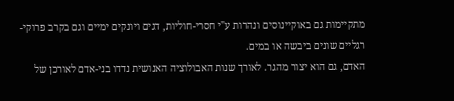מתקיימות גם באוקיינוסים ונהרות ע"י חסרי-חוליות, דגים ויונקים ימיים וגם בקרב פרוקי-רגליים שונים ביבשה או במים.
האדם, גם הוא יצור מהגר. לאורך שנות האבולוציה האנושית נדדו בני-אדם לאורכן של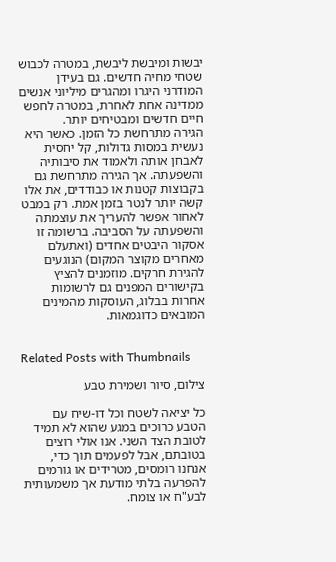יבשות ומיבשת ליבשת, במטרה לכבוש שטחי מחיה חדשים. גם בעידן המודרני היגרו ומהגרים מיליוני אנשים ממדינה אחת לאחרת, במטרה לחפש חיים חדשים ומבטיחים יותר.
הגירה מתרחשת כל הזמן. כאשר היא נעשית במסות גדולות, קל יחסית לאבחן אותה ולאמוד את סיבותיה והשפעתה. אך הגירה מתרחשת גם בקבוצות קטנות או כבודדים, את אלו קשה יותר לנטר בזמן אמת. רק במבט לאחור אפשר להעריך את עוצמתה והשפעתה על הסביבה. ברשומה זו אסקור היבטים אחדים (ואתעלם מאחרים מקוצר המקום) הנוגעים להגירת חרקים. מוזמנים להציץ בקישורים המפנים גם לרשומות אחרות בבלוג, העוסקות מהמינים המובאים כדוגמאות.


Related Posts with Thumbnails

צילום, סיור ושמירת טבע

כל יציאה לשטח וכל דו-שיח עם הטבע כרוכים במגע שהוא לא תמיד לטובת הצד השני. אנו אולי רוצים בטובתם, אבל לפעמים תוך כדי, אנחנו רומסים, מטרידים או גורמים להפרעה בלתי מודעת אך משמעותית לבע"ח או צומח.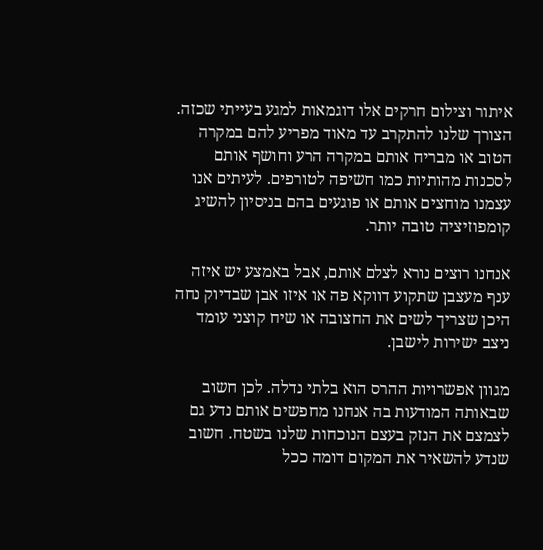איתור וצילום חרקים אלו דוגמאות למגע בעייתי שכזה. הצורך שלנו להתקרב עד מאוד מפריע להם במקרה הטוב או מבריח אותם במקרה הרע וחושף אותם לסכנות מהותיות כמו חשיפה לטורפים. לעיתים אנו עצמנו מוחצים אותם או פוגעים בהם בניסיון להשיג קומפוזיציה טובה יותר.

אנחנו רוצים נורא לצלם אותם, אבל באמצע יש איזה ענף מעצבן שתקוע דווקא פה או איזו אבן שבדיוק נחה היכן שצריך לשים את החצובה או שיח קוצני עומד ניצב ישירות לישבן.

מגוון אפשרויות ההרס הוא בלתי נדלה. לכן חשוב שבאותה המודעות בה אנחנו מחפשים אותם נדע גם לצמצם את הנזק בעצם הנוכחות שלנו בשטח. חשוב שנדע להשאיר את המקום דומה ככל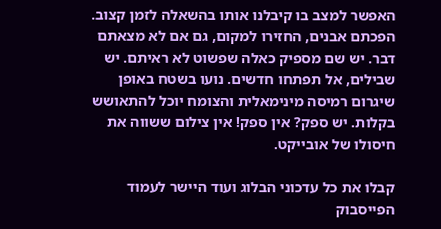האפשר למצב בו קיבלנו אותו בהשאלה לזמן קצוב. הפכתם אבנים, החזירו למקום, גם אם לא מצאתם דבר. יש שם מספיק כאלה שפשוט לא ראיתם. יש שבילים, אל תפתחו חדשים. נועו בשטח באופן שיגרום רמיסה מינימאלית והצומח יוכל להתאושש בקלות. יש ספק? אין ספק! אין צילום ששווה את חיסולו של אובייקט.

קבלו את כל עדכוני הבלוג ועוד היישר לעמוד הפייסבוק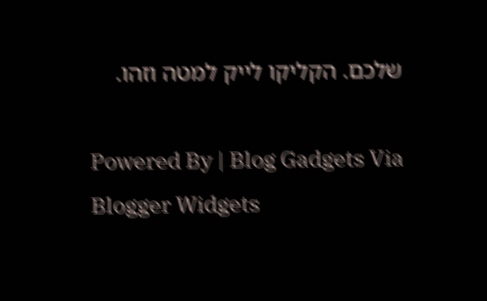שלכם. הקליקו לייק למטה וזהו.

Powered By | Blog Gadgets Via Blogger Widgets